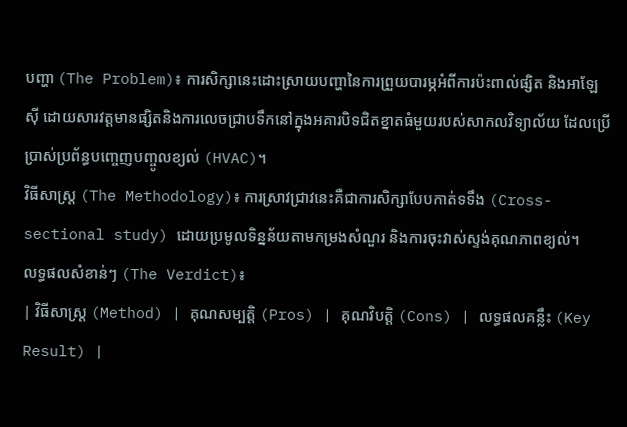បញ្ហា (The Problem)៖ ការសិក្សានេះដោះស្រាយបញ្ហានៃការព្រួយបារម្ភអំពីការប៉ះពាល់ផ្សិត និងអាឡែស៊ី ដោយសារវត្តមានផ្សិតនិងការលេចជ្រាបទឹកនៅក្នុងអគារបិទជិតខ្នាតធំមួយរបស់សាកលវិទ្យាល័យ ដែលប្រើប្រាស់ប្រព័ន្ធបញ្ចេញបញ្ចូលខ្យល់ (HVAC)។
វិធីសាស្ត្រ (The Methodology)៖ ការស្រាវជ្រាវនេះគឺជាការសិក្សាបែបកាត់ទទឹង (Cross-sectional study) ដោយប្រមូលទិន្នន័យតាមកម្រងសំណួរ និងការចុះវាស់ស្ទង់គុណភាពខ្យល់។
លទ្ធផលសំខាន់ៗ (The Verdict)៖
| វិធីសាស្ត្រ (Method) | គុណសម្បត្តិ (Pros) | គុណវិបត្តិ (Cons) | លទ្ធផលគន្លឹះ (Key Result) |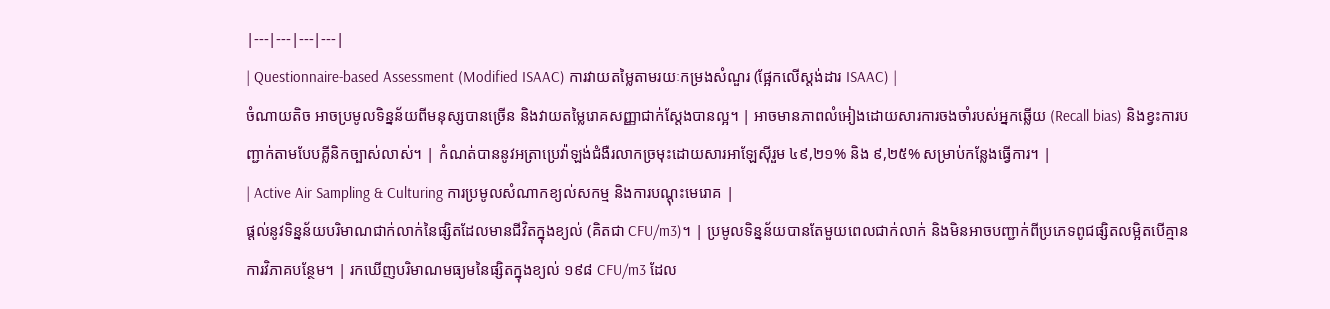|---|---|---|---|
| Questionnaire-based Assessment (Modified ISAAC) ការវាយតម្លៃតាមរយៈកម្រងសំណួរ (ផ្អែកលើស្តង់ដារ ISAAC) |
ចំណាយតិច អាចប្រមូលទិន្នន័យពីមនុស្សបានច្រើន និងវាយតម្លៃរោគសញ្ញាជាក់ស្តែងបានល្អ។ | អាចមានភាពលំអៀងដោយសារការចងចាំរបស់អ្នកឆ្លើយ (Recall bias) និងខ្វះការបញ្ជាក់តាមបែបគ្លីនិកច្បាស់លាស់។ | កំណត់បាននូវអត្រាប្រេវ៉ាឡង់ជំងឺរលាកច្រមុះដោយសារអាឡែស៊ីរួម ៤៩,២១% និង ៩,២៥% សម្រាប់កន្លែងធ្វើការ។ |
| Active Air Sampling & Culturing ការប្រមូលសំណាកខ្យល់សកម្ម និងការបណ្តុះមេរោគ |
ផ្តល់នូវទិន្នន័យបរិមាណជាក់លាក់នៃផ្សិតដែលមានជីវិតក្នុងខ្យល់ (គិតជា CFU/m3)។ | ប្រមូលទិន្នន័យបានតែមួយពេលជាក់លាក់ និងមិនអាចបញ្ជាក់ពីប្រភេទពូជផ្សិតលម្អិតបើគ្មានការវិភាគបន្ថែម។ | រកឃើញបរិមាណមធ្យមនៃផ្សិតក្នុងខ្យល់ ១៩៨ CFU/m3 ដែល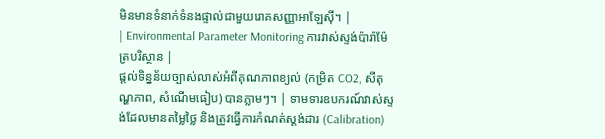មិនមានទំនាក់ទំនងផ្ទាល់ជាមួយរោគសញ្ញាអាឡែស៊ី។ |
| Environmental Parameter Monitoring ការវាស់ស្ទង់ប៉ារ៉ាម៉ែត្របរិស្ថាន |
ផ្តល់ទិន្នន័យច្បាស់លាស់អំពីគុណភាពខ្យល់ (កម្រិត CO2, សីតុណ្ហភាព, សំណើមធៀប) បានភ្លាមៗ។ | ទាមទារឧបករណ៍វាស់ស្ទង់ដែលមានតម្លៃថ្លៃ និងត្រូវធ្វើការកំណត់ស្តង់ដារ (Calibration)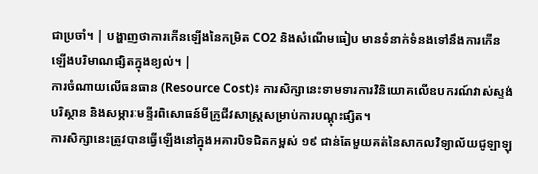ជាប្រចាំ។ | បង្ហាញថាការកើនឡើងនៃកម្រិត CO2 និងសំណើមធៀប មានទំនាក់ទំនងទៅនឹងការកើនឡើងបរិមាណផ្សិតក្នុងខ្យល់។ |
ការចំណាយលើធនធាន (Resource Cost)៖ ការសិក្សានេះទាមទារការវិនិយោគលើឧបករណ៍វាស់ស្ទង់បរិស្ថាន និងសម្ភារៈមន្ទីរពិសោធន៍មីក្រូជីវសាស្ត្រសម្រាប់ការបណ្តុះផ្សិត។
ការសិក្សានេះត្រូវបានធ្វើឡើងនៅក្នុងអគារបិទជិតកម្ពស់ ១៩ ជាន់តែមួយគត់នៃសាកលវិទ្យាល័យជូឡាឡុ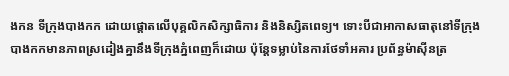ងកន ទីក្រុងបាងកក ដោយផ្តោតលើបុគ្គលិកសិក្សាធិការ និងនិស្សិតពេទ្យ។ ទោះបីជាអាកាសធាតុនៅទីក្រុងបាងកកមានភាពស្រដៀងគ្នានឹងទីក្រុងភ្នំពេញក៏ដោយ ប៉ុន្តែទម្លាប់នៃការថែទាំអគារ ប្រព័ន្ធម៉ាស៊ីនត្រ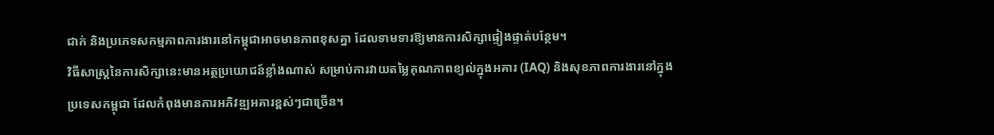ជាក់ និងប្រភេទសកម្មភាពការងារនៅកម្ពុជាអាចមានភាពខុសគ្នា ដែលទាមទារឱ្យមានការសិក្សាផ្ទៀងផ្ទាត់បន្ថែម។
វិធីសាស្ត្រនៃការសិក្សានេះមានអត្ថប្រយោជន៍ខ្លាំងណាស់ សម្រាប់ការវាយតម្លៃគុណភាពខ្យល់ក្នុងអគារ (IAQ) និងសុខភាពការងារនៅក្នុងប្រទេសកម្ពុជា ដែលកំពុងមានការអភិវឌ្ឍអគារខ្ពស់ៗជាច្រើន។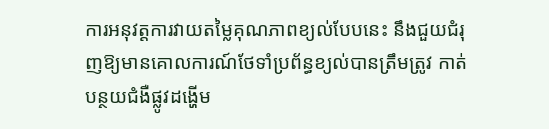ការអនុវត្តការវាយតម្លៃគុណភាពខ្យល់បែបនេះ នឹងជួយជំរុញឱ្យមានគោលការណ៍ថែទាំប្រព័ន្ធខ្យល់បានត្រឹមត្រូវ កាត់បន្ថយជំងឺផ្លូវដង្ហើម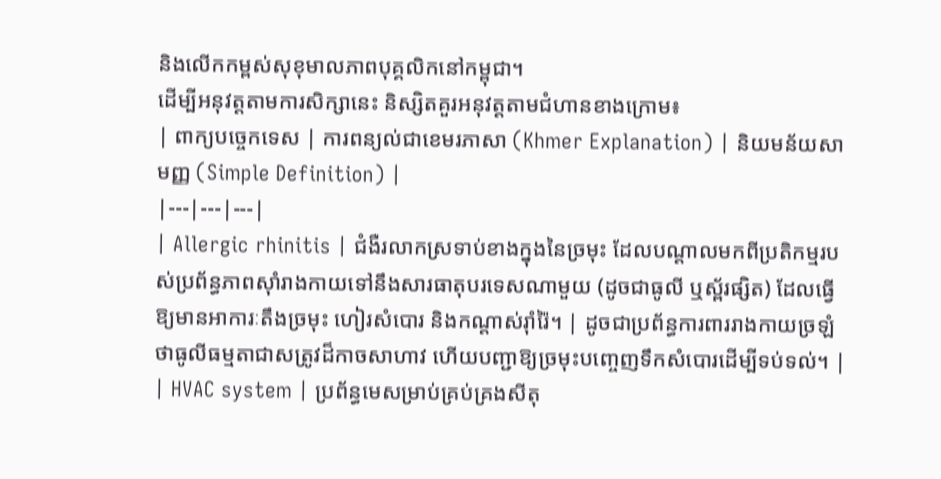និងលើកកម្ពស់សុខុមាលភាពបុគ្គលិកនៅកម្ពុជា។
ដើម្បីអនុវត្តតាមការសិក្សានេះ និស្សិតគួរអនុវត្តតាមជំហានខាងក្រោម៖
| ពាក្យបច្ចេកទេស | ការពន្យល់ជាខេមរភាសា (Khmer Explanation) | និយមន័យសាមញ្ញ (Simple Definition) |
|---|---|---|
| Allergic rhinitis | ជំងឺរលាកស្រទាប់ខាងក្នុងនៃច្រមុះ ដែលបណ្តាលមកពីប្រតិកម្មរបស់ប្រព័ន្ធភាពស៊ាំរាងកាយទៅនឹងសារធាតុបរទេសណាមួយ (ដូចជាធូលី ឬស្ព័រផ្សិត) ដែលធ្វើឱ្យមានអាការៈតឹងច្រមុះ ហៀរសំបោរ និងកណ្តាស់រ៉ាំរ៉ៃ។ | ដូចជាប្រព័ន្ធការពាររាងកាយច្រឡំថាធូលីធម្មតាជាសត្រូវដ៏កាចសាហាវ ហើយបញ្ជាឱ្យច្រមុះបញ្ចេញទឹកសំបោរដើម្បីទប់ទល់។ |
| HVAC system | ប្រព័ន្ធមេសម្រាប់គ្រប់គ្រងសីតុ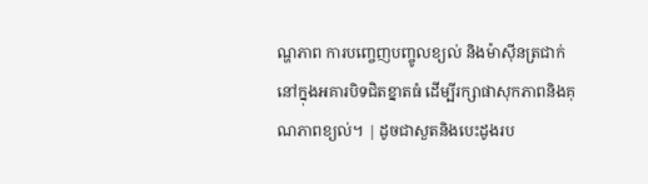ណ្ហភាព ការបញ្ចេញបញ្ចូលខ្យល់ និងម៉ាស៊ីនត្រជាក់នៅក្នុងអគារបិទជិតខ្នាតធំ ដើម្បីរក្សាផាសុកភាពនិងគុណភាពខ្យល់។ | ដូចជាសួតនិងបេះដូងរប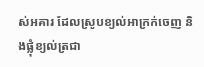ស់អគារ ដែលស្រូបខ្យល់អាក្រក់ចេញ និងផ្លុំខ្យល់ត្រជា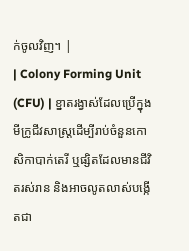ក់ចូលវិញ។ |
| Colony Forming Unit (CFU) | ខ្នាតរង្វាស់ដែលប្រើក្នុងមីក្រូជីវសាស្ត្រដើម្បីរាប់ចំនួនកោសិកាបាក់តេរី ឬផ្សិតដែលមានជីវិតរស់រាន និងអាចលូតលាស់បង្កើតជា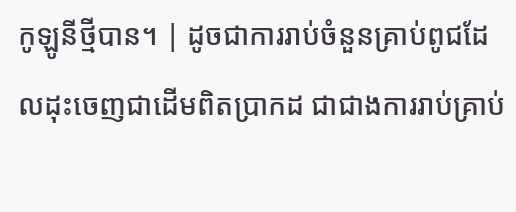កូឡូនីថ្មីបាន។ | ដូចជាការរាប់ចំនួនគ្រាប់ពូជដែលដុះចេញជាដើមពិតប្រាកដ ជាជាងការរាប់គ្រាប់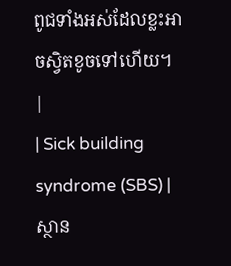ពូជទាំងអស់ដែលខ្លះអាចស្វិតខូចទៅហើយ។ |
| Sick building syndrome (SBS) | ស្ថាន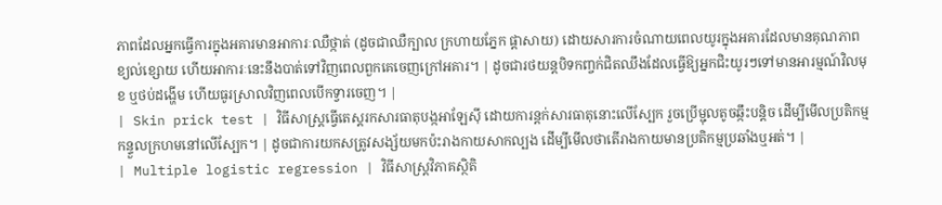ភាពដែលអ្នកធ្វើការក្នុងអគារមានអាការៈឈឺថ្កាត់ (ដូចជាឈឺក្បាល ក្រហាយភ្នែក ផ្តាសាយ) ដោយសារការចំណាយពេលយូរក្នុងអគារដែលមានគុណភាពខ្យល់ខ្សោយ ហើយអាការៈនេះនឹងបាត់ទៅវិញពេលពួកគេចេញក្រៅអគារ។ | ដូចជារថយន្តបិទកញ្ចក់ជិតឈឹងដែលធ្វើឱ្យអ្នកជិះយូរៗទៅមានអារម្មណ៍វិលមុខ ឬថប់ដង្ហើម ហើយធូរស្រាលវិញពេលបើកទ្វារចេញ។ |
| Skin prick test | វិធីសាស្ត្រធ្វើតេស្តរកសារធាតុបង្កអាឡែស៊ី ដោយការន្តក់សារធាតុនោះលើស្បែក រួចប្រើម្ជុលតូចឆ្កឹះបន្តិច ដើម្បីមើលប្រតិកម្មកន្ទួលក្រហមនៅលើស្បែក។ | ដូចជាការយកសត្រូវសង្ស័យមកប៉ះរាងកាយសាកល្បង ដើម្បីមើលថាតើរាងកាយមានប្រតិកម្មប្រឆាំងឬអត់។ |
| Multiple logistic regression | វិធីសាស្ត្រវិភាគស្ថិតិ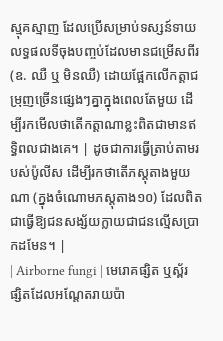ស្មុគស្មាញ ដែលប្រើសម្រាប់ទស្សន៍ទាយលទ្ធផលទីចុងបញ្ចប់ដែលមានជម្រើសពីរ (ឧ. ឈឺ ឬ មិនឈឺ) ដោយផ្អែកលើកត្តាជម្រុញច្រើនផ្សេងៗគ្នាក្នុងពេលតែមួយ ដើម្បីរកមើលថាតើកត្តាណាខ្លះពិតជាមានឥទ្ធិពលជាងគេ។ | ដូចជាការធ្វើត្រាប់តាមរបស់ប៉ូលីស ដើម្បីរកថាតើភស្តុតាងមួយណា (ក្នុងចំណោមភស្តុតាង១០) ដែលពិតជាធ្វើឱ្យជនសង្ស័យក្លាយជាជនល្មើសប្រាកដមែន។ |
| Airborne fungi | មេរោគផ្សិត ឬស្ព័រផ្សិតដែលអណ្តែតរាយប៉ា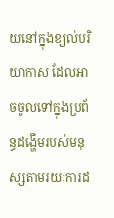យនៅក្នុងខ្យល់បរិយាកាស ដែលអាចចូលទៅក្នុងប្រព័ន្ធដង្ហើមរបស់មនុស្សតាមរយៈការដ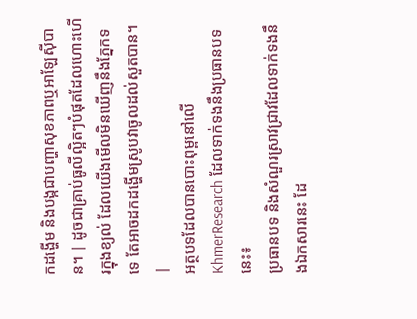កដង្ហើម និងបង្កជាបញ្ហាសុខភាពឬអាឡែស៊ីបាន។ | ដូចជាគ្រាប់ធូលីល្អិតៗបំផុតដែលហោះហើរក្នុងខ្យល់ ដែលយើងមើលមិនឃើញនឹងភ្នែកទទេ តែអាចដកដង្ហើមស្រូបវាចូលដល់សួតបាន។ |
អត្ថបទដែលបានបោះពុម្ពនៅលើ KhmerResearch ដែលទាក់ទងនឹងប្រធានបទនេះ៖
ប្រធានបទ និងសំណួរស្រាវជ្រាវដែលទាក់ទងនឹងឯកសារនេះ ដែ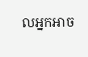លអ្នកអាច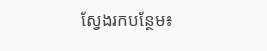ស្វែងរកបន្ថែម៖